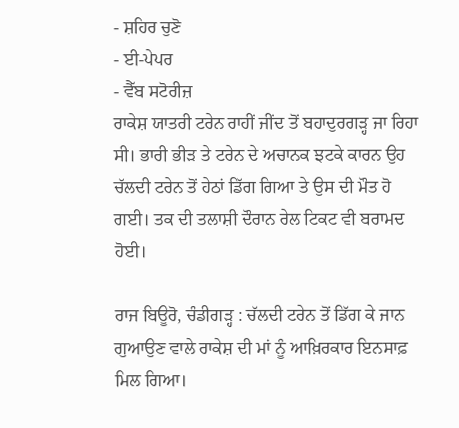- ਸ਼ਹਿਰ ਚੁਣੋ
- ਈ-ਪੇਪਰ
- ਵੈੱਬ ਸਟੋਰੀਜ਼
ਰਾਕੇਸ਼ ਯਾਤਰੀ ਟਰੇਨ ਰਾਹੀਂ ਜੀਂਦ ਤੋਂ ਬਹਾਦੁਰਗੜ੍ਹ ਜਾ ਰਿਹਾ ਸੀ। ਭਾਰੀ ਭੀੜ ਤੇ ਟਰੇਨ ਦੇ ਅਚਾਨਕ ਝਟਕੇ ਕਾਰਨ ਉਹ ਚੱਲਦੀ ਟਰੇਨ ਤੋਂ ਹੇਠਾਂ ਡਿੱਗ ਗਿਆ ਤੇ ਉਸ ਦੀ ਮੌਤ ਹੋ ਗਈ। ਤਕ ਦੀ ਤਲਾਸ਼ੀ ਦੌਰਾਨ ਰੇਲ ਟਿਕਟ ਵੀ ਬਰਾਮਦ ਹੋਈ।

ਰਾਜ ਬਿਊਰੋ, ਚੰਡੀਗੜ੍ਹ : ਚੱਲਦੀ ਟਰੇਨ ਤੋਂ ਡਿੱਗ ਕੇ ਜਾਨ ਗੁਆਉਣ ਵਾਲੇ ਰਾਕੇਸ਼ ਦੀ ਮਾਂ ਨੂੰ ਆਖ਼ਿਰਕਾਰ ਇਨਸਾਫ਼ ਮਿਲ ਗਿਆ।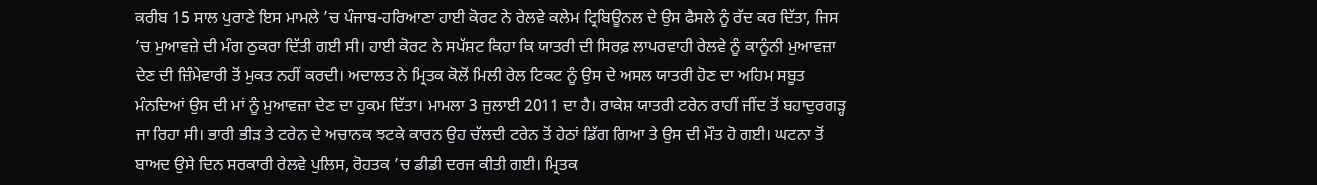ਕਰੀਬ 15 ਸਾਲ ਪੁਰਾਣੇ ਇਸ ਮਾਮਲੇ ’ਚ ਪੰਜਾਬ-ਹਰਿਆਣਾ ਹਾਈ ਕੋਰਟ ਨੇ ਰੇਲਵੇ ਕਲੇਮ ਟ੍ਰਿਬਿਊਨਲ ਦੇ ਉਸ ਫੈਸਲੇ ਨੂੰ ਰੱਦ ਕਰ ਦਿੱਤਾ, ਜਿਸ ’ਚ ਮੁਆਵਜ਼ੇ ਦੀ ਮੰਗ ਠੁਕਰਾ ਦਿੱਤੀ ਗਈ ਸੀ। ਹਾਈ ਕੋਰਟ ਨੇ ਸਪੱਸ਼ਟ ਕਿਹਾ ਕਿ ਯਾਤਰੀ ਦੀ ਸਿਰਫ਼ ਲਾਪਰਵਾਹੀ ਰੇਲਵੇ ਨੂੰ ਕਾਨੂੰਨੀ ਮੁਆਵਜ਼ਾ ਦੇਣ ਦੀ ਜ਼ਿੰਮੇਵਾਰੀ ਤੋਂ ਮੁਕਤ ਨਹੀਂ ਕਰਦੀ। ਅਦਾਲਤ ਨੇ ਮ੍ਰਿਤਕ ਕੋਲੋਂ ਮਿਲੀ ਰੇਲ ਟਿਕਟ ਨੂੰ ਉਸ ਦੇ ਅਸਲ ਯਾਤਰੀ ਹੋਣ ਦਾ ਅਹਿਮ ਸਬੂਤ ਮੰਨਦਿਆਂ ਉਸ ਦੀ ਮਾਂ ਨੂੰ ਮੁਆਵਜ਼ਾ ਦੇਣ ਦਾ ਹੁਕਮ ਦਿੱਤਾ। ਮਾਮਲਾ 3 ਜੁਲਾਈ 2011 ਦਾ ਹੈ। ਰਾਕੇਸ਼ ਯਾਤਰੀ ਟਰੇਨ ਰਾਹੀਂ ਜੀਂਦ ਤੋਂ ਬਹਾਦੁਰਗੜ੍ਹ ਜਾ ਰਿਹਾ ਸੀ। ਭਾਰੀ ਭੀੜ ਤੇ ਟਰੇਨ ਦੇ ਅਚਾਨਕ ਝਟਕੇ ਕਾਰਨ ਉਹ ਚੱਲਦੀ ਟਰੇਨ ਤੋਂ ਹੇਠਾਂ ਡਿੱਗ ਗਿਆ ਤੇ ਉਸ ਦੀ ਮੌਤ ਹੋ ਗਈ। ਘਟਨਾ ਤੋਂ ਬਾਅਦ ਉਸੇ ਦਿਨ ਸਰਕਾਰੀ ਰੇਲਵੇ ਪੁਲਿਸ, ਰੋਹਤਕ ’ਚ ਡੀਡੀ ਦਰਜ ਕੀਤੀ ਗਈ। ਮ੍ਰਿਤਕ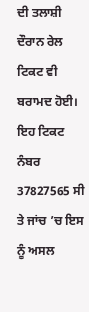ਦੀ ਤਲਾਸ਼ੀ ਦੌਰਾਨ ਰੇਲ ਟਿਕਟ ਵੀ ਬਰਾਮਦ ਹੋਈ। ਇਹ ਟਿਕਟ ਨੰਬਰ 37827565 ਸੀ ਤੇ ਜਾਂਚ ’ਚ ਇਸ ਨੂੰ ਅਸਲ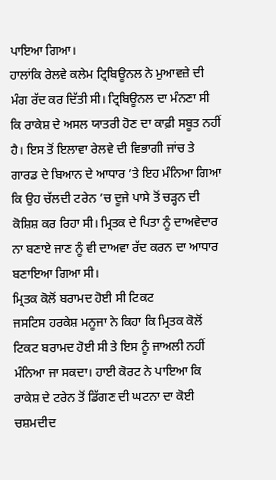ਪਾਇਆ ਗਿਆ।
ਹਾਲਾਂਕਿ ਰੇਲਵੇ ਕਲੇਮ ਟ੍ਰਿਬਿਊਨਲ ਨੇ ਮੁਆਵਜ਼ੇ ਦੀ ਮੰਗ ਰੱਦ ਕਰ ਦਿੱਤੀ ਸੀ। ਟ੍ਰਿਬਿਊਨਲ ਦਾ ਮੰਨਣਾ ਸੀ ਕਿ ਰਾਕੇਸ਼ ਦੇ ਅਸਲ ਯਾਤਰੀ ਹੋਣ ਦਾ ਕਾਫ਼ੀ ਸਬੂਤ ਨਹੀਂ ਹੈ। ਇਸ ਤੋਂ ਇਲਾਵਾ ਰੇਲਵੇ ਦੀ ਵਿਭਾਗੀ ਜਾਂਚ ਤੇ ਗਾਰਡ ਦੇ ਬਿਆਨ ਦੇ ਆਧਾਰ ’ਤੇ ਇਹ ਮੰਨਿਆ ਗਿਆ ਕਿ ਉਹ ਚੱਲਦੀ ਟਰੇਨ ’ਚ ਦੂਜੇ ਪਾਸੇ ਤੋਂ ਚੜ੍ਹਨ ਦੀ ਕੋਸ਼ਿਸ਼ ਕਰ ਰਿਹਾ ਸੀ। ਮ੍ਰਿਤਕ ਦੇ ਪਿਤਾ ਨੂੰ ਦਾਅਵੇਦਾਰ ਨਾ ਬਣਾਏ ਜਾਣ ਨੂੰ ਵੀ ਦਾਅਵਾ ਰੱਦ ਕਰਨ ਦਾ ਆਧਾਰ ਬਣਾਇਆ ਗਿਆ ਸੀ।
ਮ੍ਰਿਤਕ ਕੋਲੋਂ ਬਰਾਮਦ ਹੋਈ ਸੀ ਟਿਕਟ
ਜਸਟਿਸ ਹਰਕੇਸ਼ ਮਨੂਜਾ ਨੇ ਕਿਹਾ ਕਿ ਮ੍ਰਿਤਕ ਕੋਲੋਂ ਟਿਕਟ ਬਰਾਮਦ ਹੋਈ ਸੀ ਤੇ ਇਸ ਨੂੰ ਜਾਅਲੀ ਨਹੀਂ ਮੰਨਿਆ ਜਾ ਸਕਦਾ। ਹਾਈ ਕੋਰਟ ਨੇ ਪਾਇਆ ਕਿ ਰਾਕੇਸ਼ ਦੇ ਟਰੇਨ ਤੋਂ ਡਿੱਗਣ ਦੀ ਘਟਨਾ ਦਾ ਕੋਈ ਚਸ਼ਮਦੀਦ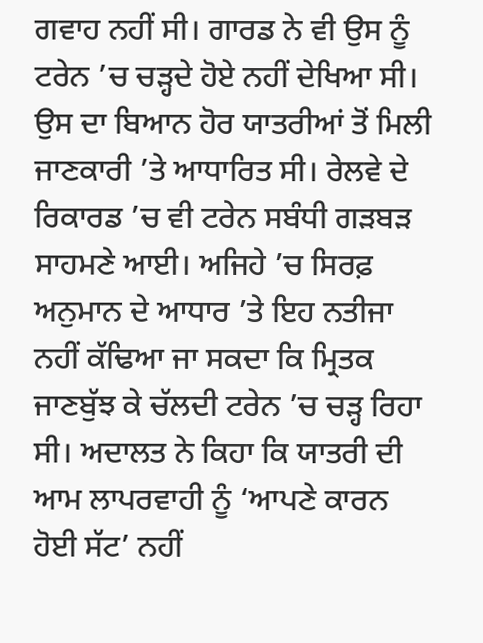ਗਵਾਹ ਨਹੀਂ ਸੀ। ਗਾਰਡ ਨੇ ਵੀ ਉਸ ਨੂੰ ਟਰੇਨ ’ਚ ਚੜ੍ਹਦੇ ਹੋਏ ਨਹੀਂ ਦੇਖਿਆ ਸੀ। ਉਸ ਦਾ ਬਿਆਨ ਹੋਰ ਯਾਤਰੀਆਂ ਤੋਂ ਮਿਲੀ ਜਾਣਕਾਰੀ ’ਤੇ ਆਧਾਰਿਤ ਸੀ। ਰੇਲਵੇ ਦੇ ਰਿਕਾਰਡ ’ਚ ਵੀ ਟਰੇਨ ਸਬੰਧੀ ਗੜਬੜ ਸਾਹਮਣੇ ਆਈ। ਅਜਿਹੇ ’ਚ ਸਿਰਫ਼ ਅਨੁਮਾਨ ਦੇ ਆਧਾਰ ’ਤੇ ਇਹ ਨਤੀਜਾ ਨਹੀਂ ਕੱਢਿਆ ਜਾ ਸਕਦਾ ਕਿ ਮ੍ਰਿਤਕ ਜਾਣਬੁੱਝ ਕੇ ਚੱਲਦੀ ਟਰੇਨ ’ਚ ਚੜ੍ਹ ਰਿਹਾ ਸੀ। ਅਦਾਲਤ ਨੇ ਕਿਹਾ ਕਿ ਯਾਤਰੀ ਦੀ ਆਮ ਲਾਪਰਵਾਹੀ ਨੂੰ ‘ਆਪਣੇ ਕਾਰਨ ਹੋਈ ਸੱਟ’ ਨਹੀਂ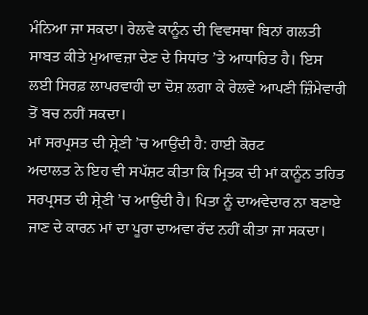ਮੰਨਿਆ ਜਾ ਸਕਦਾ। ਰੇਲਵੇ ਕਾਨੂੰਨ ਦੀ ਵਿਵਸਥਾ ਬਿਨਾਂ ਗਲਤੀ ਸਾਬਤ ਕੀਤੇ ਮੁਆਵਜ਼ਾ ਦੇਣ ਦੇ ਸਿਧਾਂਤ ’ਤੇ ਆਧਾਰਿਤ ਹੈ। ਇਸ ਲਈ ਸਿਰਫ਼ ਲਾਪਰਵਾਹੀ ਦਾ ਦੋਸ਼ ਲਗਾ ਕੇ ਰੇਲਵੇ ਆਪਣੀ ਜ਼ਿੰਮੇਵਾਰੀ ਤੋਂ ਬਚ ਨਹੀਂ ਸਕਦਾ।
ਮਾਂ ਸਰਪ੍ਰਸਤ ਦੀ ਸ਼੍ਰੇਣੀ ’ਚ ਆਉਂਦੀ ਹੈ: ਹਾਈ ਕੋਰਟ
ਅਦਾਲਤ ਨੇ ਇਹ ਵੀ ਸਪੱਸ਼ਟ ਕੀਤਾ ਕਿ ਮ੍ਰਿਤਕ ਦੀ ਮਾਂ ਕਾਨੂੰਨ ਤਹਿਤ ਸਰਪ੍ਰਸਤ ਦੀ ਸ਼੍ਰੇਣੀ ’ਚ ਆਉਂਦੀ ਹੈ। ਪਿਤਾ ਨੂੰ ਦਾਅਵੇਦਾਰ ਨਾ ਬਣਾਏ ਜਾਣ ਦੇ ਕਾਰਨ ਮਾਂ ਦਾ ਪੂਰਾ ਦਾਅਵਾ ਰੱਦ ਨਹੀਂ ਕੀਤਾ ਜਾ ਸਕਦਾ।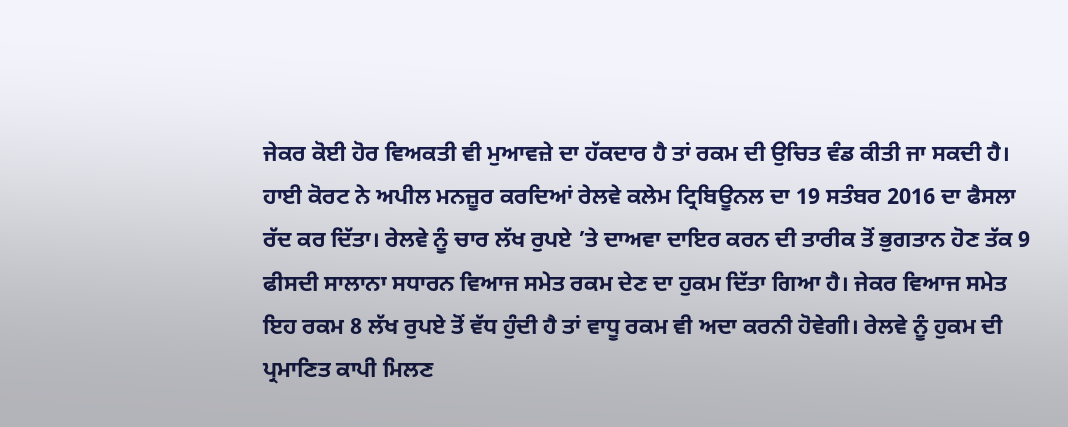ਜੇਕਰ ਕੋਈ ਹੋਰ ਵਿਅਕਤੀ ਵੀ ਮੁਆਵਜ਼ੇ ਦਾ ਹੱਕਦਾਰ ਹੈ ਤਾਂ ਰਕਮ ਦੀ ਉਚਿਤ ਵੰਡ ਕੀਤੀ ਜਾ ਸਕਦੀ ਹੈ। ਹਾਈ ਕੋਰਟ ਨੇ ਅਪੀਲ ਮਨਜ਼ੂਰ ਕਰਦਿਆਂ ਰੇਲਵੇ ਕਲੇਮ ਟ੍ਰਿਬਿਊਨਲ ਦਾ 19 ਸਤੰਬਰ 2016 ਦਾ ਫੈਸਲਾ ਰੱਦ ਕਰ ਦਿੱਤਾ। ਰੇਲਵੇ ਨੂੰ ਚਾਰ ਲੱਖ ਰੁਪਏ ’ਤੇ ਦਾਅਵਾ ਦਾਇਰ ਕਰਨ ਦੀ ਤਾਰੀਕ ਤੋਂ ਭੁਗਤਾਨ ਹੋਣ ਤੱਕ 9 ਫੀਸਦੀ ਸਾਲਾਨਾ ਸਧਾਰਨ ਵਿਆਜ ਸਮੇਤ ਰਕਮ ਦੇਣ ਦਾ ਹੁਕਮ ਦਿੱਤਾ ਗਿਆ ਹੈ। ਜੇਕਰ ਵਿਆਜ ਸਮੇਤ ਇਹ ਰਕਮ 8 ਲੱਖ ਰੁਪਏ ਤੋਂ ਵੱਧ ਹੁੰਦੀ ਹੈ ਤਾਂ ਵਾਧੂ ਰਕਮ ਵੀ ਅਦਾ ਕਰਨੀ ਹੋਵੇਗੀ। ਰੇਲਵੇ ਨੂੰ ਹੁਕਮ ਦੀ ਪ੍ਰਮਾਣਿਤ ਕਾਪੀ ਮਿਲਣ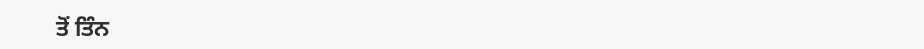ਤੋਂ ਤਿੰਨ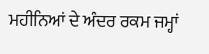ਮਹੀਨਿਆਂ ਦੇ ਅੰਦਰ ਰਕਮ ਜਮ੍ਹਾਂ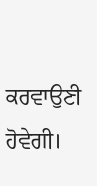ਕਰਵਾਉਣੀ ਹੋਵੇਗੀ।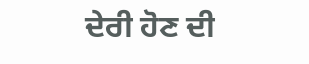ਦੇਰੀ ਹੋਣ ਦੀ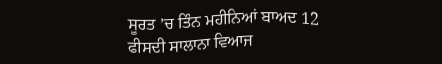ਸੂਰਤ ’ਚ ਤਿੰਨ ਮਹੀਨਿਆਂ ਬਾਅਦ 12 ਫੀਸਦੀ ਸਾਲਾਨਾ ਵਿਆਜ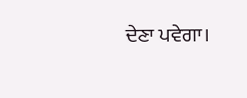ਦੇਣਾ ਪਵੇਗਾ।